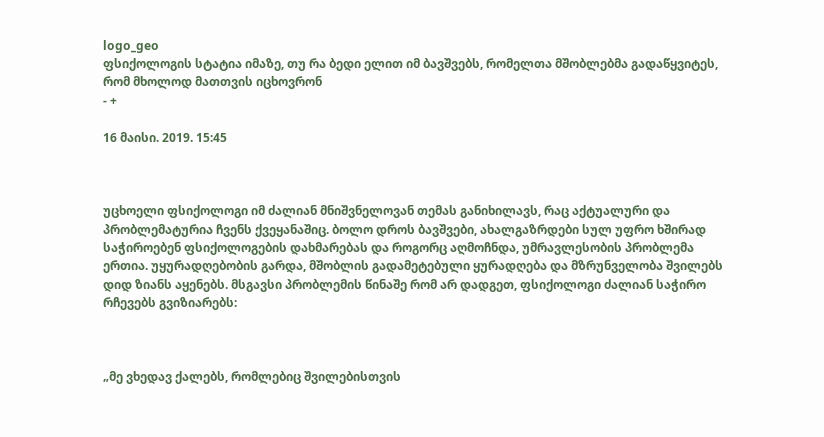logo_geo
ფსიქოლოგის სტატია იმაზე, თუ რა ბედი ელით იმ ბავშვებს, რომელთა მშობლებმა გადაწყვიტეს, რომ მხოლოდ მათთვის იცხოვრონ
- +

16 მაისი. 2019. 15:45



უცხოელი ფსიქოლოგი იმ ძალიან მნიშვნელოვან თემას განიხილავს, რაც აქტუალური და პრობლემატურია ჩვენს ქვეყანაშიც. ბოლო დროს ბავშვები, ახალგაზრდები სულ უფრო ხშირად საჭიროებენ ფსიქოლოგების დახმარებას და როგორც აღმოჩნდა, უმრავლესობის პრობლემა ერთია. უყურადღებობის გარდა, მშობლის გადამეტებული ყურადღება და მზრუნველობა შვილებს დიდ ზიანს აყენებს. მსგავსი პრობლემის წინაშე რომ არ დადგეთ, ფსიქოლოგი ძალიან საჭირო რჩევებს გვიზიარებს:



„მე ვხედავ ქალებს, რომლებიც შვილებისთვის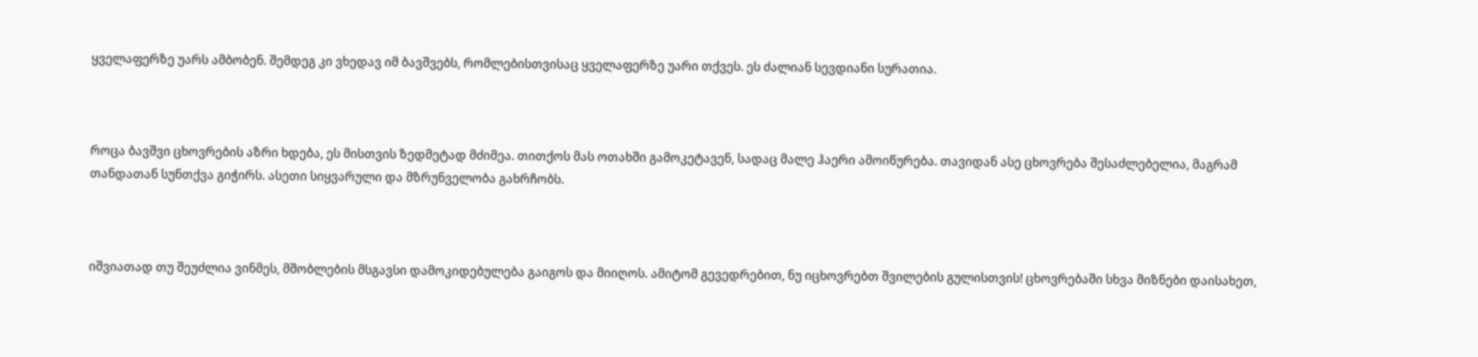ყველაფერზე უარს ამბობენ. შემდეგ კი ვხედავ იმ ბავშვებს, რომლებისთვისაც ყველაფერზე უარი თქვეს. ეს ძალიან სევდიანი სურათია.



როცა ბავშვი ცხოვრების აზრი ხდება, ეს მისთვის ზედმეტად მძიმეა. თითქოს მას ოთახში გამოკეტავენ, სადაც მალე ჰაერი ამოიწურება. თავიდან ასე ცხოვრება შესაძლებელია, მაგრამ თანდათან სუნთქვა გიჭირს. ასეთი სიყვარული და მზრუნველობა გახრჩობს.



იშვიათად თუ შეუძლია ვინმეს, მშობლების მსგავსი დამოკიდებულება გაიგოს და მიიღოს. ამიტომ გევედრებით, ნუ იცხოვრებთ შვილების გულისთვის! ცხოვრებაში სხვა მიზნები დაისახეთ,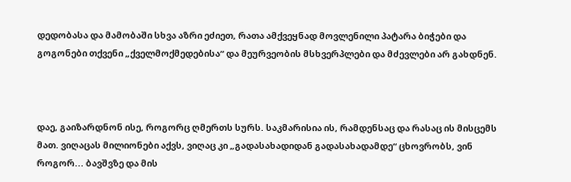დედობასა და მამობაში სხვა აზრი ეძიეთ, რათა ამქვეყნად მოვლენილი პატარა ბიჭები და გოგონები თქვენი „ქველმოქმედებისა“ და მეურვეობის მსხვერპლები და მძევლები არ გახდნენ.



დაე, გაიზარდნონ ისე, როგორც ღმერთს სურს. საკმარისია ის, რამდენსაც და რასაც ის მისცემს მათ. ვიღაცას მილიონები აქვს, ვიღაც კი „გადასახადიდან გადასახადამდე“ ცხოვრობს, ვინ როგორ... ბავშვზე და მის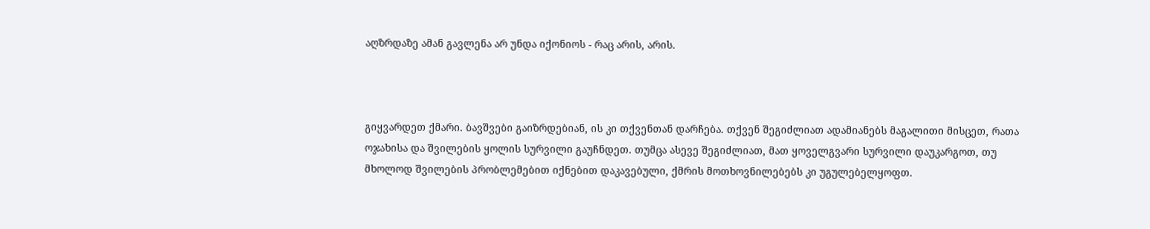აღზრდაზე ამან გავლენა არ უნდა იქონიოს - რაც არის, არის.



გიყვარდეთ ქმარი. ბავშვები გაიზრდებიან, ის კი თქვენთან დარჩება. თქვენ შეგიძლიათ ადამიანებს მაგალითი მისცეთ, რათა ოჯახისა და შვილების ყოლის სურვილი გაუჩნდეთ. თუმცა ასევე შეგიძლიათ, მათ ყოველგვარი სურვილი დაუკარგოთ, თუ მხოლოდ შვილების პრობლემებით იქნებით დაკავებული, ქმრის მოთხოვნილებებს კი უგულებელყოფთ.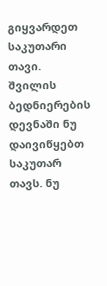გიყვარდეთ საკუთარი თავი. შვილის ბედნიერების დევნაში ნუ დაივიწყებთ საკუთარ თავს. ნუ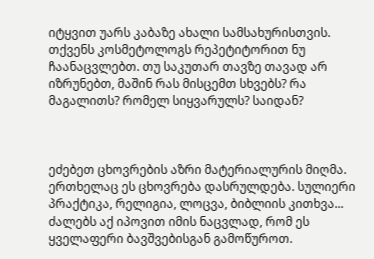იტყვით უარს კაბაზე ახალი სამსახურისთვის. თქვენს კოსმეტოლოგს რეპეტიტორით ნუ ჩაანაცვლებთ. თუ საკუთარ თავზე თავად არ იზრუნებთ, მაშინ რას მისცემთ სხვებს? რა მაგალითს? რომელ სიყვარულს? საიდან?



ეძებეთ ცხოვრების აზრი მატერიალურის მიღმა. ერთხელაც ეს ცხოვრება დასრულდება. სულიერი პრაქტიკა, რელიგია, ლოცვა, ბიბლიის კითხვა... ძალებს აქ იპოვით იმის ნაცვლად, რომ ეს ყველაფერი ბავშვებისგან გამოწუროთ.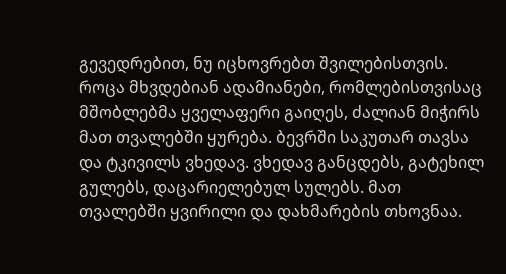გევედრებით, ნუ იცხოვრებთ შვილებისთვის. როცა მხვდებიან ადამიანები, რომლებისთვისაც მშობლებმა ყველაფერი გაიღეს, ძალიან მიჭირს მათ თვალებში ყურება. ბევრში საკუთარ თავსა და ტკივილს ვხედავ. ვხედავ განცდებს, გატეხილ გულებს, დაცარიელებულ სულებს. მათ თვალებში ყვირილი და დახმარების თხოვნაა.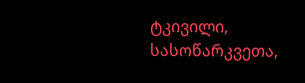ტკივილი, სასოწარკვეთა,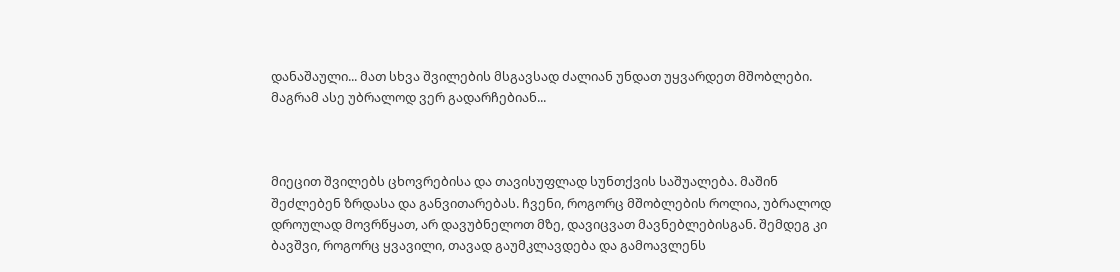დანაშაული... მათ სხვა შვილების მსგავსად ძალიან უნდათ უყვარდეთ მშობლები. მაგრამ ასე უბრალოდ ვერ გადარჩებიან...



მიეცით შვილებს ცხოვრებისა და თავისუფლად სუნთქვის საშუალება. მაშინ შეძლებენ ზრდასა და განვითარებას. ჩვენი, როგორც მშობლების როლია, უბრალოდ დროულად მოვრწყათ, არ დავუბნელოთ მზე, დავიცვათ მავნებლებისგან. შემდეგ კი ბავშვი, როგორც ყვავილი, თავად გაუმკლავდება და გამოავლენს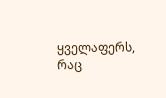ყველაფერს, რაც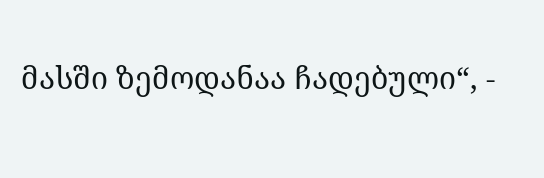მასში ზემოდანაა ჩადებული“, -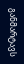განმარტავს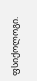ფსიქოლოგი.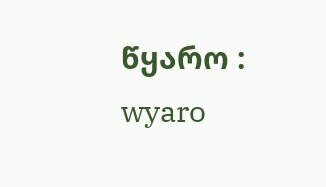წყარო : wyaro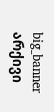big_banner
არქივი